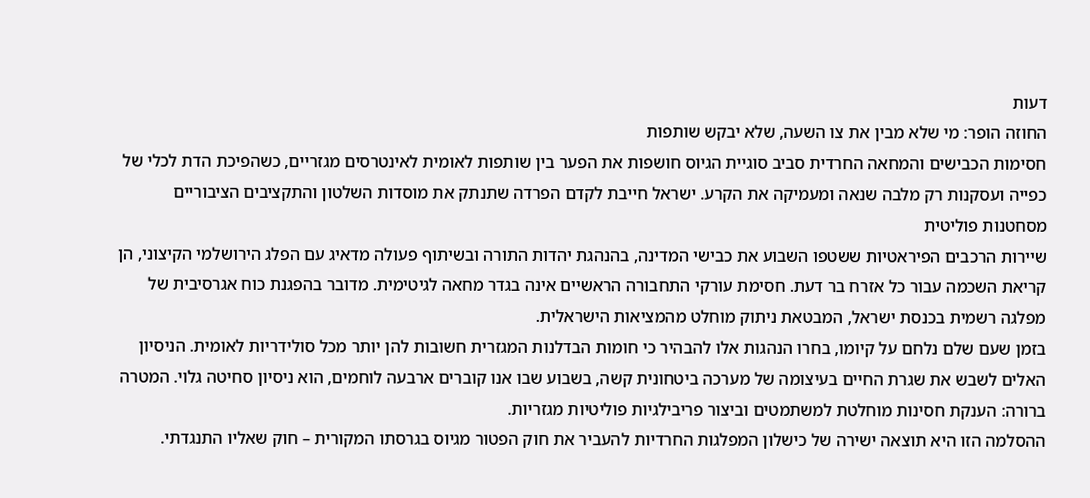דעות
החוזה הופר: מי שלא מבין את צו השעה, שלא יבקש שותפות
חסימות הכבישים והמחאה החרדית סביב סוגיית הגיוס חושפות את הפער בין שותפות לאומית לאינטרסים מגזריים, כשהפיכת הדת לכלי של כפייה ועסקנות רק מלבה שנאה ומעמיקה את הקרע. ישראל חייבת לקדם הפרדה שתנתק את מוסדות השלטון והתקציבים הציבוריים מסחטנות פוליטית
שיירות הרכבים הפיראטיות ששטפו השבוע את כבישי המדינה, בהנהגת יהדות התורה ובשיתוף פעולה מדאיג עם הפלג הירושלמי הקיצוני, הן קריאת השכמה עבור כל אזרח בר דעת. חסימת עורקי התחבורה הראשיים אינה בגדר מחאה לגיטימית. מדובר בהפגנת כוח אגרסיבית של מפלגה רשמית בכנסת ישראל, המבטאת ניתוק מוחלט מהמציאות הישראלית.
בזמן שעם שלם נלחם על קיומו, בחרו הנהגות אלו להבהיר כי חומות הבדלנות המגזרית חשובות להן יותר מכל סולידריות לאומית. הניסיון האלים לשבש את שגרת החיים בעיצומה של מערכה ביטחונית קשה, בשבוע שבו אנו קוברים ארבעה לוחמים, הוא ניסיון סחיטה גלוי. המטרה ברורה: הענקת חסינות מוחלטת למשתמטים וביצור פריבילגיות פוליטיות מגזריות.
ההסלמה הזו היא תוצאה ישירה של כישלון המפלגות החרדיות להעביר את חוק הפטור מגיוס בגרסתו המקורית – חוק שאליו התנגדתי.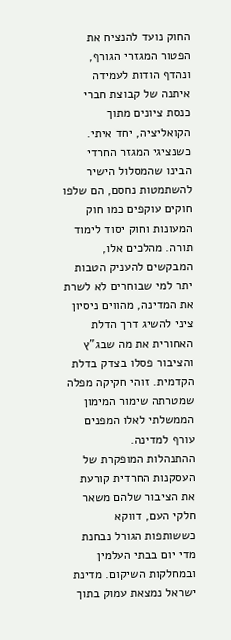החוק נועד להנציח את הפטור המגזרי הגורף, ונהדף הודות לעמידה איתנה של קבוצת חברי כנסת ציונים מתוך הקואליציה, יחד איתי. כשנציגי המגזר החרדי הבינו שהמסלול הישיר להשתמטות נחסם, הם שלפו חוקים עוקפים כמו חוק המעונות וחוק יסוד לימוד תורה. מהלכים אלו, המבקשים להעניק הטבות יתר למי שבוחרים לא לשרת את המדינה, מהווים ניסיון ציני להשיג דרך הדלת האחורית את מה שבג"ץ והציבור פסלו בצדק בדלת הקדמית. זוהי חקיקה מפלה שמטרתה שימור המימון הממשלתי לאלו המפנים עורף למדינה.
ההתנהלות המופקרת של העסקנות החרדית קורעת את הציבור שלהם משאר חלקי העם, דווקא כששותפות הגורל נבחנת מדי יום בבתי העלמין ובמחלקות השיקום. מדינת ישראל נמצאת עמוק בתוך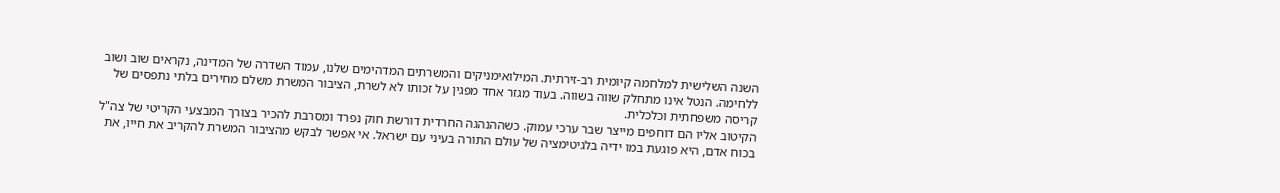השנה השלישית למלחמה קיומית רב-זירתית. המילואימניקים והמשרתים המדהימים שלנו, עמוד השדרה של המדינה, נקראים שוב ושוב ללחימה. הנטל אינו מתחלק שווה בשווה. בעוד מגזר אחד מפגין על זכותו לא לשרת, הציבור המשרת משלם מחירים בלתי נתפסים של קריסה משפחתית וכלכלית.
הקיטוב אליו הם דוחפים מייצר שבר ערכי עמוק. כשההנהגה החרדית דורשת חוק נפרד ומסרבת להכיר בצורך המבצעי הקריטי של צה"ל בכוח אדם, היא פוגעת במו ידיה בלגיטימציה של עולם התורה בעיני עם ישראל. אי אפשר לבקש מהציבור המשרת להקריב את חייו, את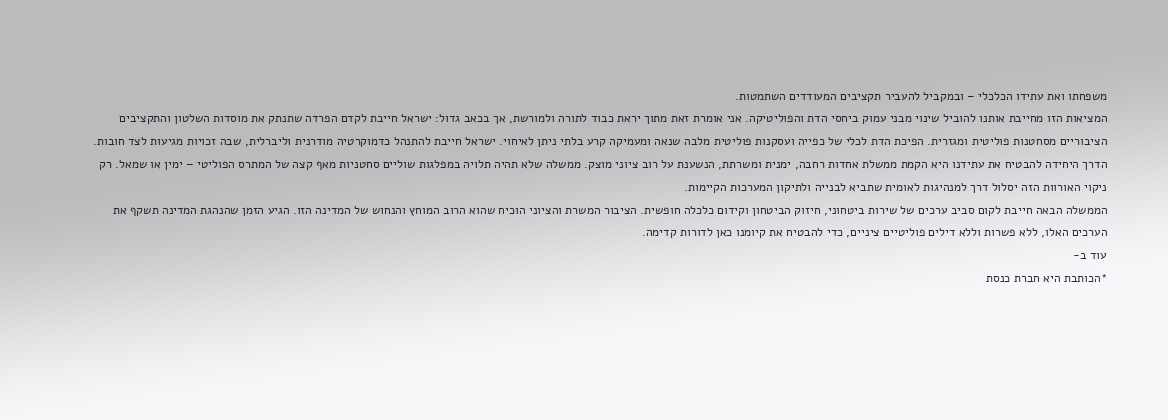משפחתו ואת עתידו הכלכלי – ובמקביל להעביר תקציבים המעודדים השתמטות.
המציאות הזו מחייבת אותנו להוביל שינוי מבני עמוק ביחסי הדת והפוליטיקה. אני אומרת זאת מתוך יראת כבוד לתורה ולמורשת, אך בכאב גדול: ישראל חייבת לקדם הפרדה שתנתק את מוסדות השלטון והתקציבים הציבוריים מסחטנות פוליטית ומגזרית. הפיכת הדת לכלי של כפייה ועסקנות פוליטית מלבה שנאה ומעמיקה קרע בלתי ניתן לאיחוי. ישראל חייבת להתנהל כדמוקרטיה מודרנית וליברלית, שבה זכויות מגיעות לצד חובות.
הדרך היחידה להבטיח את עתידנו היא הקמת ממשלת אחדות רחבה, ימנית ומשרתת, הנשענת על רוב ציוני מוצק. ממשלה שלא תהיה תלויה במפלגות שוליים סחטניות מאף קצה של המתרס הפוליטי – ימין או שמאל. רק ניקוי האורוות הזה יסלול דרך למנהיגות לאומית שתביא לבנייה ולתיקון המערכות הקיימות.
הממשלה הבאה חייבת לקום סביב ערכים של שירות ביטחוני, חיזוק הביטחון וקידום כלכלה חופשית. הציבור המשרת והציוני הוכיח שהוא הרוב המוחץ והנחוש של המדינה הזו. הגיע הזמן שהנהגת המדינה תשקף את הערכים האלו, ללא פשרות וללא דילים פוליטיים ציניים, כדי להבטיח את קיומנו כאן לדורות קדימה.
עוד ב-
*הכותבת היא חברת כנסת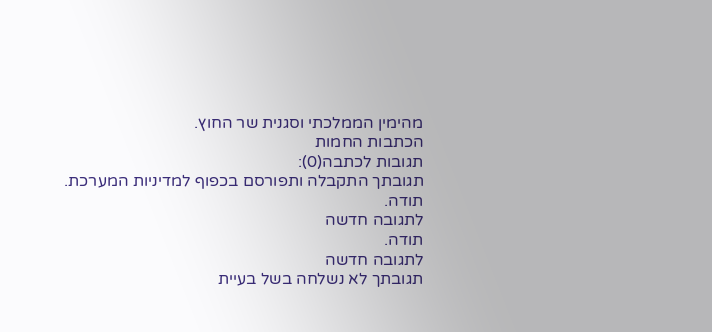מהימין הממלכתי וסגנית שר החוץ.
הכתבות החמות
תגובות לכתבה(0):
תגובתך התקבלה ותפורסם בכפוף למדיניות המערכת.
תודה.
לתגובה חדשה
תודה.
לתגובה חדשה
תגובתך לא נשלחה בשל בעיית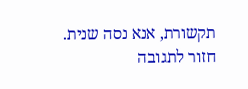תקשורת, אנא נסה שנית.
חזור לתגובה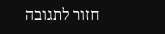חזור לתגובה